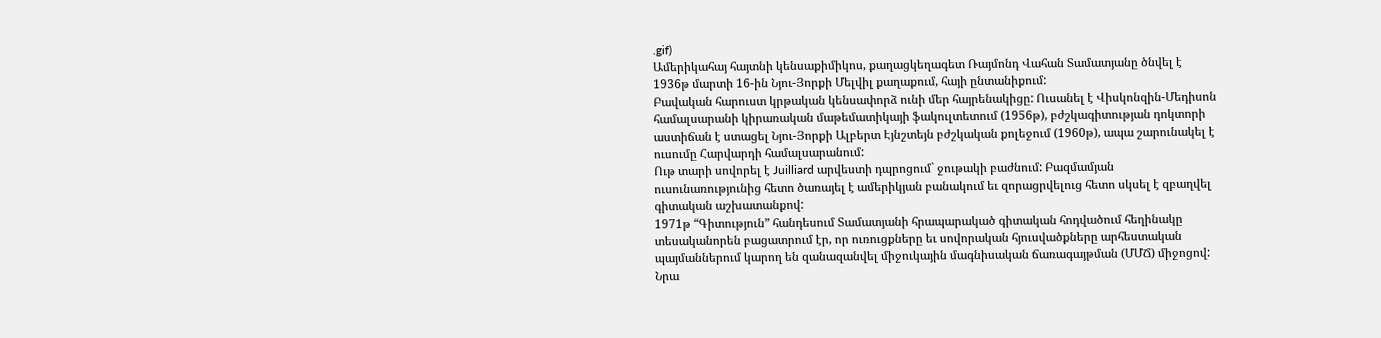.gif)
Ամերիկահայ հայտնի կենսաքիմիկոս, քաղացկեղագետ Ռայմոնդ Վահան Տամատյանը ծնվել է 1936թ մարտի 16-ին Նյու-Յորքի Մելվիլ քաղաքում, հայի ընտանիքում:
Բավական հարուստ կրթական կենսափորձ ունի մեր հայրենակիցը: Ուսանել է Վիսկոնզին-Մեդիսոն համալսարանի կիրառական մաթեմատիկայի ֆակուլտետում (1956թ), բժշկագիտության դոկտորի աստիճան է ստացել Նյու-Յորքի Ալբերտ Էյնշտեյն բժշկական քոլեջում (1960թ), ապա շարունակել է ուսումը Հարվարդի համալսարանում:
Ութ տարի սովորել է Juilliard արվեստի դպրոցում` ջութակի բաժնում: Բազմամյան ուսունառությունից հետո ծառայել է ամերիկյան բանակում եւ զորացրվելուց հետո սկսել է զբաղվել գիտական աշխատանքով:
1971թ “Գիտություն” հանդեսում Տամատյանի հրապարակած գիտական հոդվածում հեղինակը տեսականորեն բացատրում էր, որ ուռուցքները եւ սովորական հյուսվածքները արհեստական պայմաններում կարող են զանազանվել միջուկային մագնիսական ճառագայթման (ՄՄՃ) միջոցով: Նրա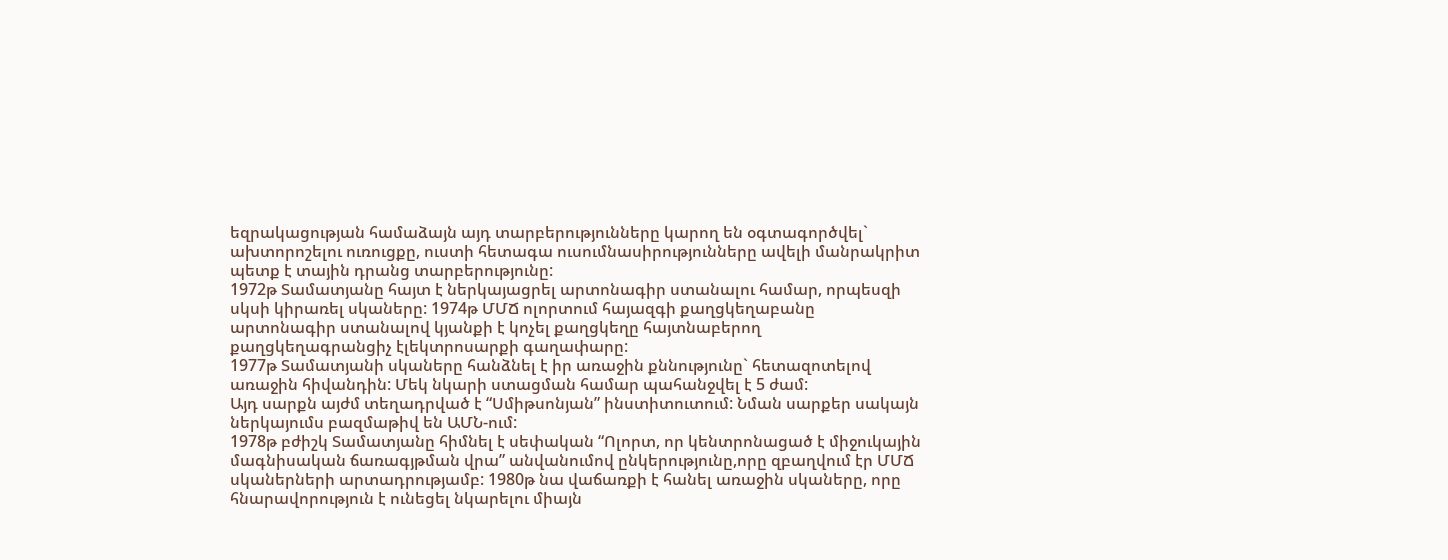եզրակացության համաձայն այդ տարբերությունները կարող են օգտագործվել` ախտորոշելու ուռուցքը, ուստի հետագա ուսումնասիրությունները ավելի մանրակրիտ պետք է տային դրանց տարբերությունը:
1972թ Տամատյանը հայտ է ներկայացրել արտոնագիր ստանալու համար, որպեսզի սկսի կիրառել սկաները: 1974թ ՄՄՃ ոլորտում հայազգի քաղցկեղաբանը արտոնագիր ստանալով կյանքի է կոչել քաղցկեղը հայտնաբերող քաղցկեղագրանցիչ էլեկտրոսարքի գաղափարը:
1977թ Տամատյանի սկաները հանձնել է իր առաջին քննությունը` հետազոտելով առաջին հիվանդին: Մեկ նկարի ստացման համար պահանջվել է 5 ժամ:
Այդ սարքն այժմ տեղադրված է “Սմիթսոնյան” ինստիտուտում: Նման սարքեր սակայն ներկայումս բազմաթիվ են ԱՄՆ-ում:
1978թ բժիշկ Տամատյանը հիմնել է սեփական “Ոլորտ, որ կենտրոնացած է միջուկային մագնիսական ճառագյթման վրա” անվանումով ընկերությունը,որը զբաղվում էր ՄՄՃ սկաներների արտադրությամբ: 1980թ նա վաճառքի է հանել առաջին սկաները, որը հնարավորություն է ունեցել նկարելու միայն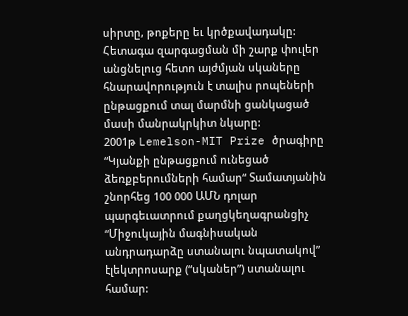սիրտը, թոքերը եւ կրծքավադակը: Հետագա զարգացման մի շարք փուլեր անցնելուց հետո այժմյան սկաները հնարավորություն է տալիս րոպեների ընթացքում տալ մարմնի ցանկացած մասի մանրակրկիտ նկարը:
2001թ Lemelson-MIT Prize ծրագիրը “Կյանքի ընթացքում ունեցած ձեռքբերումների համար“ Տամատյանին շնորհեց 100 000 ԱՄՆ դոլար պարգեւատրում քաղցկեղագրանցիչ “Միջուկային մագնիսական անդրադարձը ստանալու նպատակով” էլեկտրոսարք (“սկաներ”) ստանալու համար: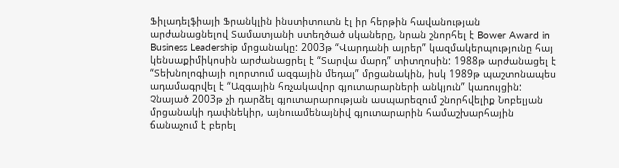Ֆիլադելֆիայի Ֆրանկլին ինստիտուտն էլ իր հերթին հավանության արժանացնելով Տամատյանի ստեղծած սկաները, նրան շնորհել է Bower Award in Business Leadership մրցանակը: 2003թ “Վարդանի այրեր” կազմակերպությունը հայ կենսաքիմիկոսին արժանացրել է “Տարվա մարդ” տիտղոսին: 1988թ արժանացել է “Տեխնոլոգիայի ոլորտում ազգային մեդալ” մրցանակին, իսկ 1989թ պաշտոնապես ադամագրվել է “Ազգային հռչակավոր գյուտարարների անկյուն” կառույցին: Չնայած 2003թ չի դարձել գյուտարարության ասպարեզում շնորհվելիք Նոբելյան մրցանակի դափնեկիր, այնուամենայնիվ գյուտարարին համաշխարհային ճանաչում է բերել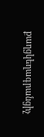քաղցկեղագրանցիչ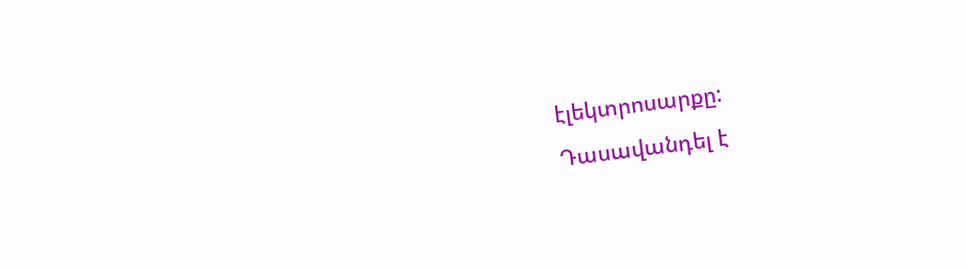էլեկտրոսարքը:
Դասավանդել է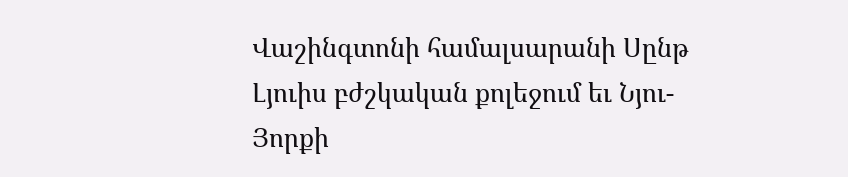Վաշինգտոնի համալսարանի Սընթ Լյուիս բժշկական քոլեջում եւ Նյու-Յորքի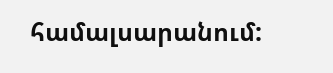համալսարանում: